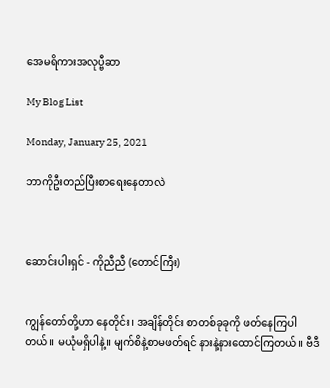အေမရိကားအလုပ္ဗီဆာ

My Blog List

Monday, January 25, 2021

ဘာကိုဦးတည်ပြီးစာရေးနေတာလဲ



ဆောင်းပါးရှင် - ကိုညီညီ (တောင်ကြီး)


ကျွန်တော်တို့ဟာ နေတိုင်း၊ အချိန်တိုင်း စာတစ်ခုခုကို ဖတ်နေကြပါတယ်။ မယုံမရှိပါနဲ့။ မျက်စိနဲ့စာမဖတ်ရင် နားနဲ့နားထောင်ကြတယ်။ ဗီဒီ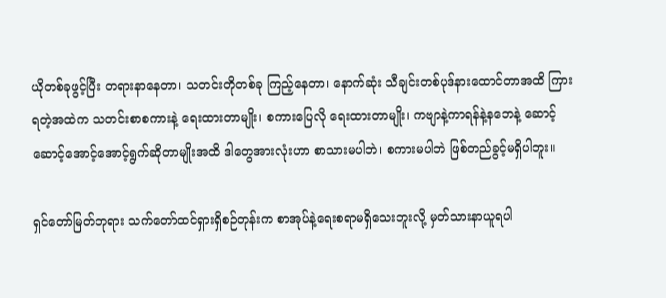ယိုတစ်ခုဖွင့်ပြီး တရားနာနေတာ၊ သတင်းတိုတစ်ခု ကြည့်နေတာ၊ နောက်ဆုံး သီချင်းတစ်ပုဒ်နားထောင်တာအထိ ကြားရတဲ့အထဲက သတင်းစာစကားနဲ့ ရေးထားတာမျိုး၊ စကားပြေလို ရေးထားတာမျိုး၊ ကဗျာနဲ့ကာရန်နဲ့နဘေနဲ့ ဆောင့်ဆောင့်အောင့်အောင့်ရွက်ဆိုတာမျိုးအထိ ဒါတွေအားလုံးဟာ စာသားမပါဘဲ၊ စကားမပါဘဲ ဖြစ်တည်ခွင့်မရှိပါဘူး။

ရှင်တော်မြတ်ဘုရား သက်တော်ထင်ရှားရှိစဉ်တုန်းက စာအုပ်နဲ့ရေးစရာမရှိသေးဘူးလို့ မှတ်သားနာယူရပါ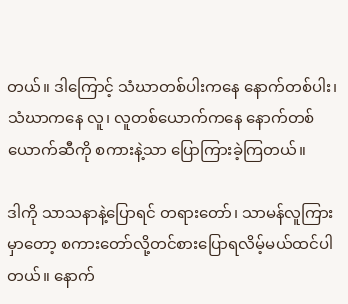တယ်။ ဒါကြောင့် သံဃာတစ်ပါးကနေ နောက်တစ်ပါး၊ သံဃာကနေ လူ၊ လူတစ်ယောက်ကနေ နောက်တစ်ယောက်ဆီကို စကားနဲ့သာ ပြောကြားခဲ့ကြတယ်။

ဒါကို သာသနာနဲ့ပြောရင် တရားတော်၊ သာမန်လူကြားမှာတော့ စကားတော်လို့တင်စားပြောရလိမ့်မယ်ထင်ပါတယ်။ နောက်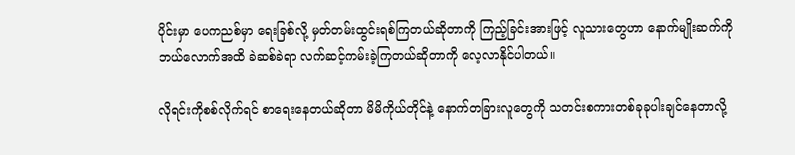ပိုင်းမှာ ပေကညစ်မှာ ရေးခြစ်လို့ မှတ်တမ်းထွင်းရစ်ကြတယ်ဆိုတာကို ကြည့်ခြင်းအားဖြင့် လူသားတွေဟာ နောက်မျိုးဆက်ကို ဘယ်လောက်အထိ ခဲဆစ်ခဲရာ လက်ဆင့်ကမ်းခဲ့ကြတယ်ဆိုတာကို လေ့လာနိုင်ပါတယ်။

လိုရင်းကိုစစ်လိုက်ရင် စာရေးနေတယ်ဆိုတာ မိမိကိုယ်တိုင်နဲ့ နောက်တခြားလူတွေကို သတင်းစကားတစ်ခုခုပါးချင်နေတာလို့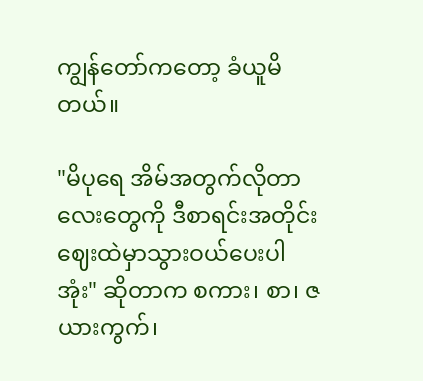ကျွန်တော်ကတော့ ခံယူမိတယ်။

"မိပုရေ အိမ်အတွက်လိုတာလေးတွေကို ဒီစာရင်းအတိုင်း ဈေးထဲမှာသွားဝယ်ပေးပါအုံး" ဆိုတာက စကား၊ စာ၊ ဇယားကွက်၊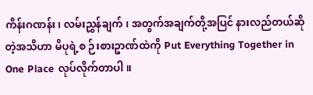ကိန်းဂဏန်း၊ လမ်းညွှန်ချက်၊ အတွက်အချက်တို့အပြင် နားလည်တယ်ဆိုတဲ့အသိဟာ မိပုရဲ့စ ဉ်းစားဥာဏ်ထဲကို Put Everything Together in One Place လုပ်လိုက်တာပါ။